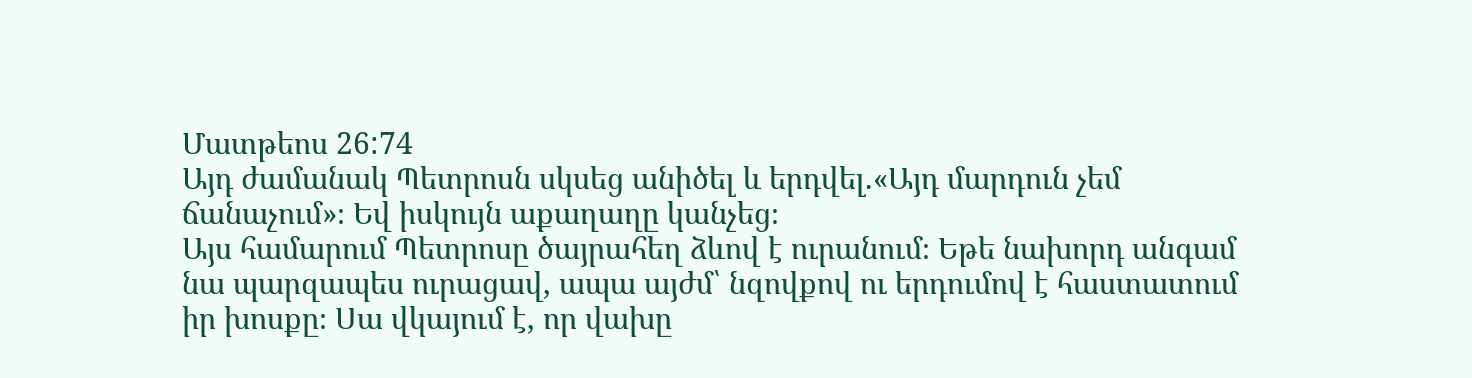Մատթեոս 26:74
Այդ ժամանակ Պետրոսն սկսեց անիծել և երդվել.«Այդ մարդուն չեմ ճանաչում»։ Եվ իսկույն աքաղաղը կանչեց։
Այս համարում Պետրոսը ծայրահեղ ձևով է ուրանում։ Եթե նախորդ անգամ նա պարզապես ուրացավ, ապա այժմ՝ նզովքով ու երդումով է հաստատում իր խոսքը։ Սա վկայում է, որ վախը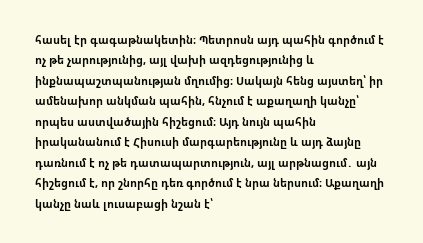հասել էր գագաթնակետին։ Պետրոսն այդ պահին գործում է ոչ թե չարությունից, այլ վախի ազդեցությունից և ինքնապաշտպանության մղումից։ Սակայն հենց այստեղ՝ իր ամենախոր անկման պահին, հնչում է աքաղաղի կանչը՝ որպես աստվածային հիշեցում։ Այդ նույն պահին իրականանում է Հիսուսի մարգարեությունը և այդ ձայնը դառնում է ոչ թե դատապարտություն, այլ արթնացում․ այն հիշեցում է, որ շնորհը դեռ գործում է նրա ներսում։ Աքաղաղի կանչը նաև լուսաբացի նշան է՝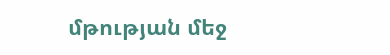մթության մեջ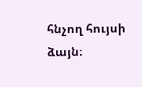հնչող հույսի ձայն։